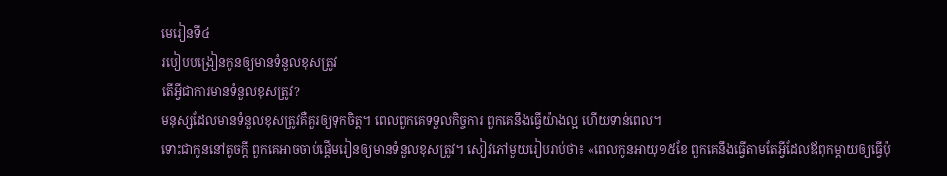មេរៀនទី៤
របៀបបង្រៀនកូនឲ្យមានទំនួលខុសត្រូវ
តើអ្វីជាការមានទំនួលខុសត្រូវ?
មនុស្សដែលមានទំនួលខុសត្រូវគឺគួរឲ្យទុកចិត្ត។ ពេលពួកគេទទួលកិច្ចការ ពួកគេនឹងធ្វើយ៉ាងល្អ ហើយទាន់ពេល។
ទោះជាកូននៅតូចក្ដី ពួកគេអាចចាប់ផ្ដើមរៀនឲ្យមានទំនួលខុសត្រូវ។ សៀវភៅមួយរៀបរាប់ថា៖ «ពេលកូនអាយុ១៥ខែ ពួកគេនឹងធ្វើតាមតែអ្វីដែលឪពុកម្ដាយឲ្យធ្វើប៉ុ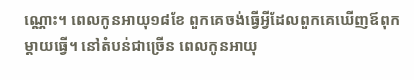ណ្ណោះ។ ពេលកូនអាយុ១៨ខែ ពួកគេចង់ធ្វើអ្វីដែលពួកគេឃើញឪពុកម្ដាយធ្វើ។ នៅតំបន់ជាច្រើន ពេលកូនអាយុ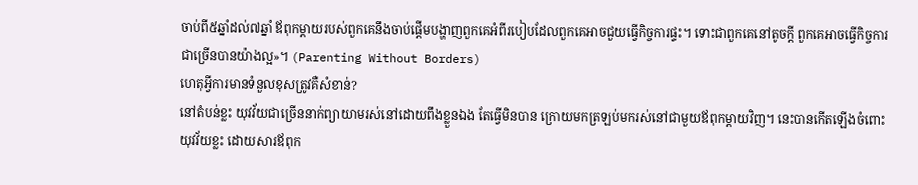ចាប់ពី៥ឆ្នាំដល់៧ឆ្នាំ ឪពុកម្ដាយរបស់ពួកគេនឹងចាប់ផ្ដើមបង្ហាញពួកគេអំពីរបៀបដែលពួកគេអាចជួយធ្វើកិច្ចការផ្ទះ។ ទោះជាពួកគេនៅតូចក្ដី ពួកគេអាចធ្វើកិច្ចការជាច្រើនបានយ៉ាងល្អ»។ (Parenting Without Borders)
ហេតុអ្វីការមានទំនួលខុសត្រូវគឺសំខាន់?
នៅតំបន់ខ្លះ យុវវ័យជាច្រើននាក់ព្យាយាមរស់នៅដោយពឹងខ្លួនឯង តែធ្វើមិនបាន ក្រោយមកត្រឡប់មករស់នៅជាមួយឪពុកម្ដាយវិញ។ នេះបានកើតឡើងចំពោះយុវវ័យខ្លះ ដោយសារឪពុក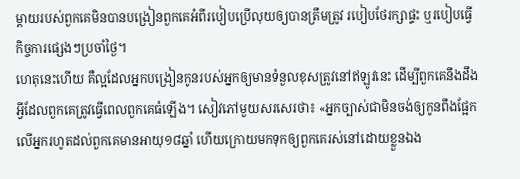ម្ដាយរបស់ពួកគេមិនបានបង្រៀនពួកគេអំពីរបៀបប្រើលុយឲ្យបានត្រឹមត្រូវ របៀបថែរក្សាផ្ទះ ឬរបៀបធ្វើកិច្ចការផ្សេងៗប្រចាំថ្ងៃ។
ហេតុនេះហើយ គឺល្អដែលអ្នកបង្រៀនកូនរបស់អ្នកឲ្យមានទំនួលខុសត្រូវនៅឥឡូវនេះ ដើម្បីពួកគេនឹងដឹងអ្វីដែលពួកគេត្រូវធ្វើពេលពួកគេធំឡើង។ សៀវភៅមួយសរសេរថា៖ «អ្នកច្បាស់ជាមិនចង់ឲ្យកូនពឹងផ្អែកលើអ្នករហូតដល់ពួកគេមានអាយុ១៨ឆ្នាំ ហើយក្រោយមកទុកឲ្យពួកគេរស់នៅដោយខ្លួនឯង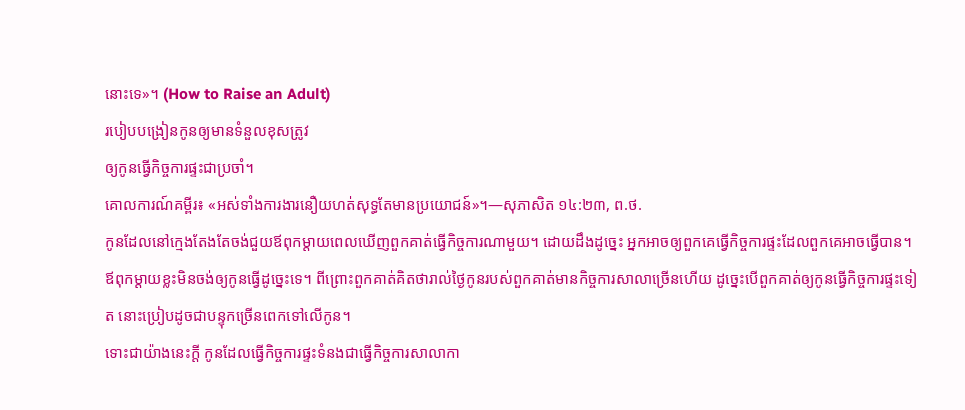នោះទេ»។ (How to Raise an Adult)
របៀបបង្រៀនកូនឲ្យមានទំនួលខុសត្រូវ
ឲ្យកូនធ្វើកិច្ចការផ្ទះជាប្រចាំ។
គោលការណ៍គម្ពីរ៖ «អស់ទាំងការងារនឿយហត់សុទ្ធតែមានប្រយោជន៍»។—សុភាសិត ១៤:២៣, ព.ថ.
កូនដែលនៅក្មេងតែងតែចង់ជួយឪពុកម្ដាយពេលឃើញពួកគាត់ធ្វើកិច្ចការណាមួយ។ ដោយដឹងដូច្នេះ អ្នកអាចឲ្យពួកគេធ្វើកិច្ចការផ្ទះដែលពួកគេអាចធ្វើបាន។
ឪពុកម្ដាយខ្លះមិនចង់ឲ្យកូនធ្វើដូច្នេះទេ។ ពីព្រោះពួកគាត់គិតថារាល់ថ្ងៃកូនរបស់ពួកគាត់មានកិច្ចការសាលាច្រើនហើយ ដូច្នេះបើពួកគាត់ឲ្យកូនធ្វើកិច្ចការផ្ទះទៀត នោះប្រៀបដូចជាបន្ទុកច្រើនពេកទៅលើកូន។
ទោះជាយ៉ាងនេះក្ដី កូនដែលធ្វើកិច្ចការផ្ទះទំនងជាធ្វើកិច្ចការសាលាកា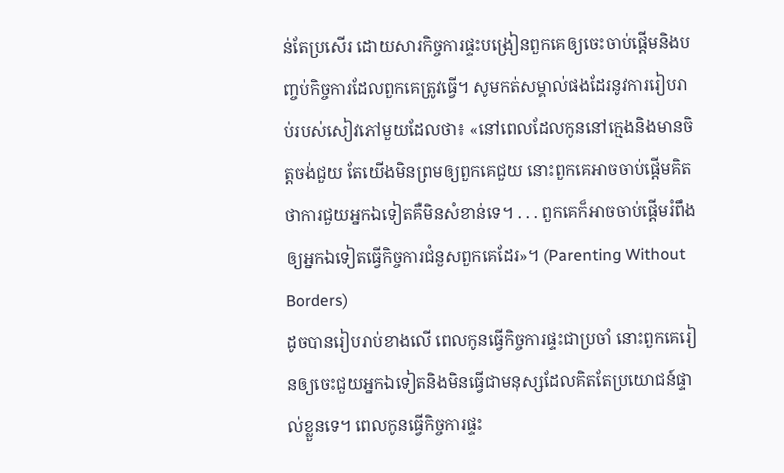ន់តែប្រសើរ ដោយសារកិច្ចការផ្ទះបង្រៀនពួកគេឲ្យចេះចាប់ផ្ដើមនិងបញ្ចប់កិច្ចការដែលពួកគេត្រូវធ្វើ។ សូមកត់សម្គាល់ផងដែរនូវការរៀបរាប់របស់សៀវភៅមួយដែលថា៖ «នៅពេលដែលកូននៅក្មេងនិងមានចិត្តចង់ជួយ តែយើងមិនព្រមឲ្យពួកគេជួយ នោះពួកគេអាចចាប់ផ្ដើមគិតថាការជួយអ្នកឯទៀតគឺមិនសំខាន់ទេ។ . . . ពួកគេក៏អាចចាប់ផ្ដើមរំពឹងឲ្យអ្នកឯទៀតធ្វើកិច្ចការជំនួសពួកគេដែរ»។ (Parenting Without Borders)
ដូចបានរៀបរាប់ខាងលើ ពេលកូនធ្វើកិច្ចការផ្ទះជាប្រចាំ នោះពួកគេរៀនឲ្យចេះជួយអ្នកឯទៀតនិងមិនធ្វើជាមនុស្សដែលគិតតែប្រយោជន៍ផ្ទាល់ខ្លួនទេ។ ពេលកូនធ្វើកិច្ចការផ្ទះ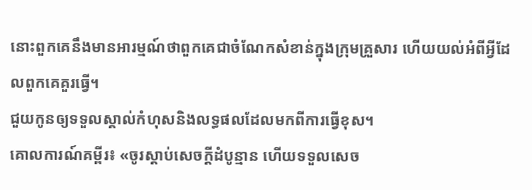នោះពួកគេនឹងមានអារម្មណ៍ថាពួកគេជាចំណែកសំខាន់ក្នុងក្រុមគ្រួសារ ហើយយល់អំពីអ្វីដែលពួកគេគួរធ្វើ។
ជួយកូនឲ្យទទួលស្គាល់កំហុសនិងលទ្ធផលដែលមកពីការធ្វើខុស។
គោលការណ៍គម្ពីរ៖ «ចូរស្តាប់សេចក្ដីដំបូន្មាន ហើយទទួលសេច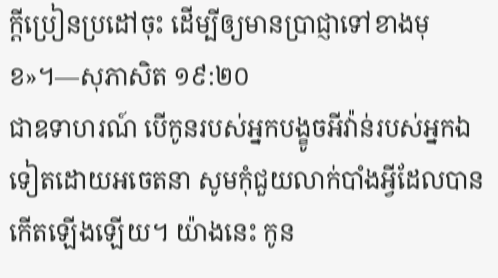ក្ដីប្រៀនប្រដៅចុះ ដើម្បីឲ្យមានប្រាជ្ញាទៅខាងមុខ»។—សុភាសិត ១៩:២០
ជាឧទាហរណ៍ បើកូនរបស់អ្នកបង្ខូចអីវ៉ាន់របស់អ្នកឯទៀតដោយអចេតនា សូមកុំជួយលាក់បាំងអ្វីដែលបានកើតឡើងឡើយ។ យ៉ាងនេះ កូន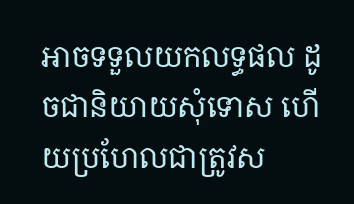អាចទទួលយកលទ្ធផល ដូចជានិយាយសុំទោស ហើយប្រហែលជាត្រូវស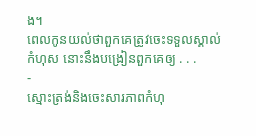ង។
ពេលកូនយល់ថាពួកគេត្រូវចេះទទួលស្គាល់កំហុស នោះនឹងបង្រៀនពួកគេឲ្យ . . .
-
ស្មោះត្រង់និងចេះសារភាពកំហុ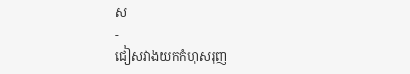ស
-
ជៀសវាងយកកំហុសរុញ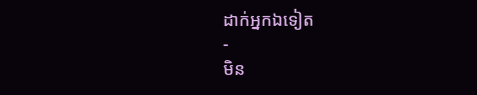ដាក់អ្នកឯទៀត
-
មិន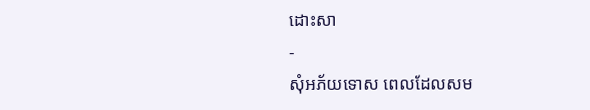ដោះសា
-
សុំអភ័យទោស ពេលដែលសម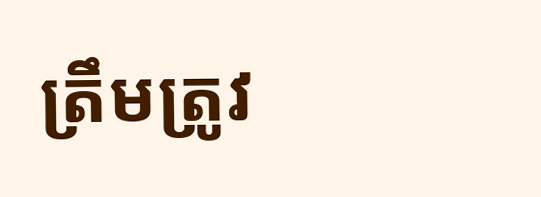ត្រឹមត្រូវ